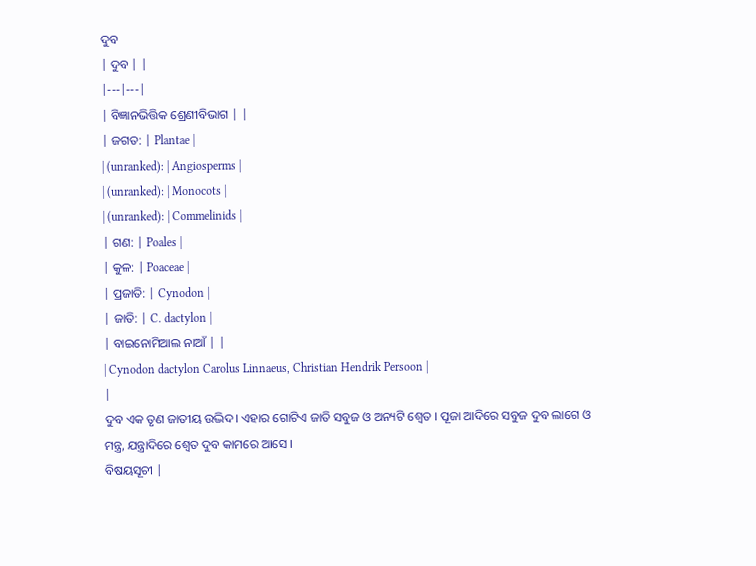ଦୁବ
| ଦୁବ | |
|---|---|
| ବିଜ୍ଞାନଭିତ୍ତିକ ଶ୍ରେଣୀବିଭାଗ | |
| ଜଗତ: | Plantae |
| (unranked): | Angiosperms |
| (unranked): | Monocots |
| (unranked): | Commelinids |
| ଗଣ: | Poales |
| କୁଳ: | Poaceae |
| ପ୍ରଜାତି: | Cynodon |
| ଜାତି: | C. dactylon |
| ବାଇନୋମିଆଲ ନାଆଁ | |
| Cynodon dactylon Carolus Linnaeus, Christian Hendrik Persoon |
|
ଦୁବ ଏକ ତୃଣ ଜାତୀୟ ଉଦ୍ଭିଦ। ଏହାର ଗୋଟିଏ ଜାତି ସବୁଜ ଓ ଅନ୍ୟଟି ଶ୍ୱେତ । ପୂଜା ଆଦିରେ ସବୁଜ ଦୁବ ଲାଗେ ଓ ମନ୍ତ୍ର, ଯନ୍ତ୍ରାଦିରେ ଶ୍ୱେତ ଦୁବ କାମରେ ଆସେ ।
ବିଷୟସୂଚୀ |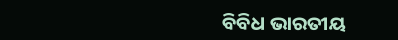ବିବିଧ ଭାରତୀୟ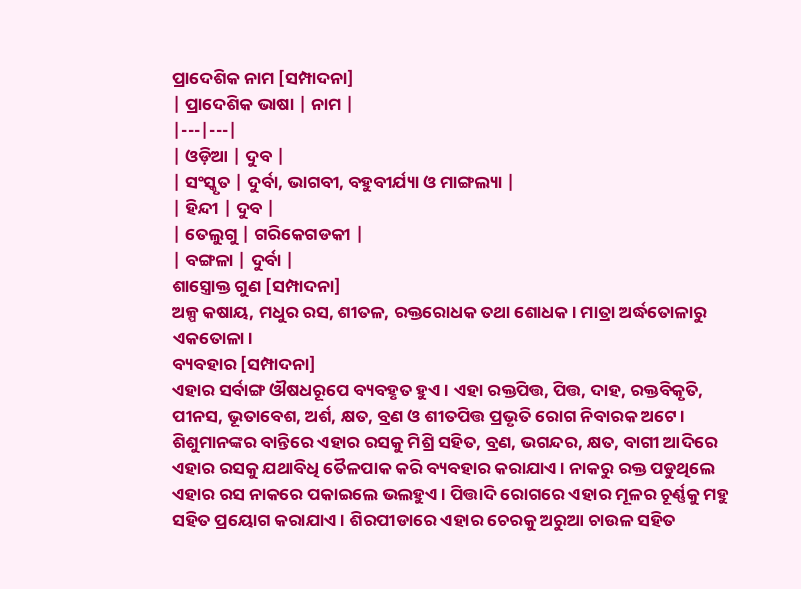ପ୍ରାଦେଶିକ ନାମ [ସମ୍ପାଦନା]
| ପ୍ରାଦେଶିକ ଭାଷା | ନାମ |
|---|---|
| ଓଡ଼ିଆ | ଦୁବ |
| ସଂସ୍କୃତ | ଦୁର୍ବା, ଭାଗବୀ, ବହୁବୀର୍ଯ୍ୟା ଓ ମାଙ୍ଗଲ୍ୟା |
| ହିନ୍ଦୀ | ଦୁବ |
| ତେଲୁଗୁ | ଗରିକେଗଡକୀ |
| ବଙ୍ଗଳା | ଦୁର୍ବା |
ଶାସ୍ତ୍ରୋକ୍ତ ଗୁଣ [ସମ୍ପାଦନା]
ଅଳ୍ପ କଷାୟ, ମଧୁର ରସ, ଶୀତଳ, ରକ୍ତରୋଧକ ତଥା ଶୋଧକ। ମାତ୍ରା ଅର୍ଦ୍ଧତୋଳାରୁ ଏକତୋଳା।
ବ୍ୟବହାର [ସମ୍ପାଦନା]
ଏହାର ସର୍ବାଙ୍ଗ ଔଷଧରୂପେ ବ୍ୟବହୃତ ହୁଏ । ଏହା ରକ୍ତପିତ୍ତ, ପିତ୍ତ, ଦାହ, ରକ୍ତବିକୃତି, ପୀନସ, ଭୂତାବେଶ, ଅର୍ଶ, କ୍ଷତ, ବ୍ରଣ ଓ ଶୀତପିତ୍ତ ପ୍ରଭୃତି ରୋଗ ନିବାରକ ଅଟେ। ଶିଶୁମାନଙ୍କର ବାନ୍ତିରେ ଏହାର ରସକୁ ମିଶ୍ରି ସହିତ, ବ୍ରଣ, ଭଗନ୍ଦର, କ୍ଷତ, ବାଗୀ ଆଦିରେ ଏହାର ରସକୁ ଯଥାବିଧି ତୈଳପାକ କରି ବ୍ୟବହାର କରାଯାଏ । ନାକରୁ ରକ୍ତ ପଡୁଥିଲେ ଏହାର ରସ ନାକରେ ପକାଇଲେ ଭଲହୁଏ । ପିତ୍ତାଦି ରୋଗରେ ଏହାର ମୂଳର ଚୂର୍ଣ୍ଣକୁ ମହୁ ସହିତ ପ୍ରୟୋଗ କରାଯାଏ। ଶିରପୀଡାରେ ଏହାର ଚେରକୁ ଅରୁଆ ଚାଉଳ ସହିତ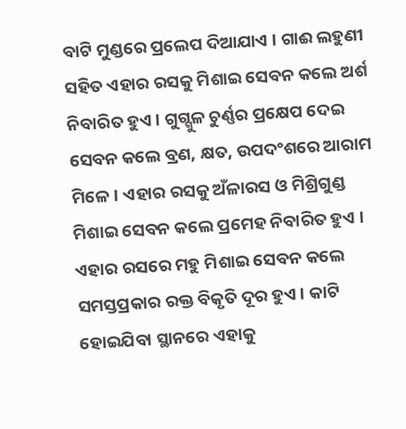ବାଟି ମୁଣ୍ଡରେ ପ୍ରଲେପ ଦିଆଯାଏ । ଗାଈ ଲହୁଣୀ ସହିତ ଏହାର ରସକୁ ମିଶାଇ ସେବନ କଲେ ଅର୍ଶ ନିବାରିତ ହୁଏ । ଗୁଗ୍ଗୁଳ ଚୁର୍ଣ୍ଣର ପ୍ରକ୍ଷେପ ଦେଇ ସେବନ କଲେ ବ୍ରଣ, କ୍ଷତ, ଉପଦଂଶରେ ଆରାମ ମିଳେ। ଏହାର ରସକୁ ଅଁଳାରସ ଓ ମିଶ୍ରିଗୁଣ୍ଡ ମିଶାଇ ସେବନ କଲେ ପ୍ରମେହ ନିବାରିତ ହୁଏ । ଏହାର ରସରେ ମହୁ ମିଶାଇ ସେବନ କଲେ ସମସ୍ତପ୍ରକାର ରକ୍ତ ବିକୃତି ଦୂର ହୁଏ। କାଟି ହୋଇଯିବା ସ୍ଥାନରେ ଏହାକୁ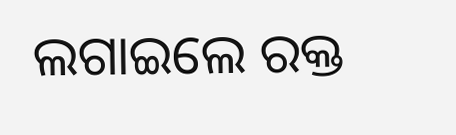ଲଗାଇଲେ ରକ୍ତ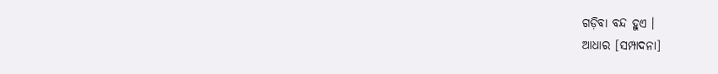ଗଡ଼ିବା ବନ୍ଦ ହୁଏ ।
ଆଧାର [ସମ୍ପାଦନା]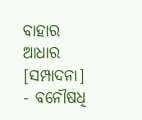ବାହାର ଆଧାର [ସମ୍ପାଦନା]
- ବନୌଷଧି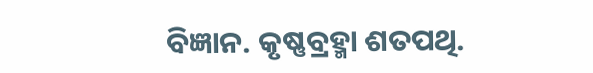ବିଜ୍ଞାନ. କୃଷ୍ଣବ୍ରହ୍ମା ଶତପଥି.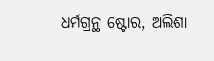ଧର୍ମଗ୍ରନ୍ଥ ଷ୍ଟୋର, ଅଲିଶା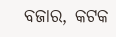ବଜାର, କଟକ